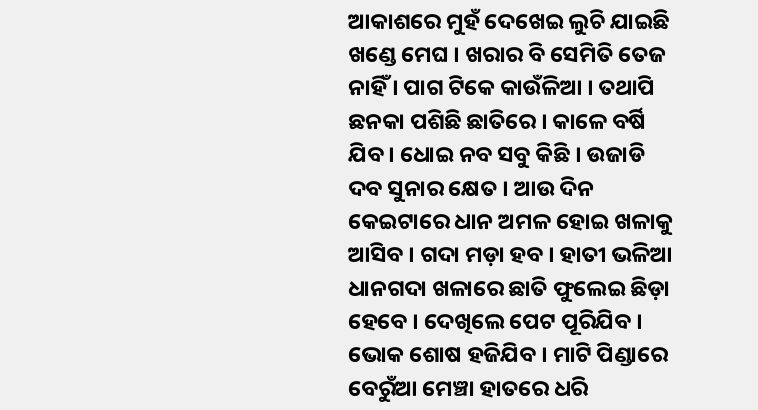ଆକାଶରେ ମୁହଁ ଦେଖେଇ ଲୁଚି ଯାଇଛି ଖଣ୍ଡେ ମେଘ । ଖରାର ବି ସେମିତି ତେଜ ନାହିଁ । ପାଗ ଟିକେ କାଉଁଳିଆ । ତଥାପି ଛନକା ପଶିଛି ଛାତିରେ । କାଳେ ବର୍ଷି ଯିବ । ଧୋଇ ନବ ସବୁ କିଛି । ଉଜାଡି ଦବ ସୁନାର କ୍ଷେତ । ଆଉ ଦିନ କେଇଟାରେ ଧାନ ଅମଳ ହୋଇ ଖଳାକୁ ଆସିବ । ଗଦା ମଡ଼ା ହବ । ହାତୀ ଭଳିଆ ଧାନଗଦା ଖଳାରେ ଛାତି ଫୁଲେଇ ଛିଡ଼ା ହେବେ । ଦେଖିଲେ ପେଟ ପୂରିଯିବ । ଭୋକ ଶୋଷ ହଜିଯିବ । ମାଟି ପିଣ୍ଡାରେ ବେରୁଁଆ ମେଞ୍ଚା ହାତରେ ଧରି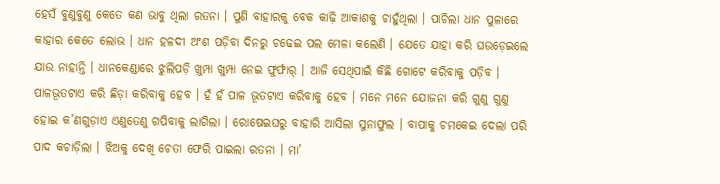ହେସଁ ବୁଣୁବୁଣୁ କେତେ କଣ ଭାବୁ ଥିଲା ରତନା । ପୁଣି ବାହାରକୁ ବେକ କାଢ଼ି ଆକାଶକୁ ଚାହୁଁଥିଲା । ପାଚିଲା ଧାନ ପୁଳାରେ କାହାର କେତେ ଲୋଭ । ଧାନ ହଳଦୀ ଅଂଶ ପଡ଼ିବା ଦିନରୁ ଚଢେଇ ପଲ ମେଳା କଲେଣି । ଯେତେ ଯାହା କରି ଘଉଡ଼େଇଲେ ଯାଉ ନାହାନ୍ତି । ଧାନକେଣ୍ଡାରେ ଝୁଲିପଡ଼ି ଖୁମ୍ପା ଖୁମ୍ପା ନେଇ ଫୁର୍ଫାର୍ । ଆଜି ସେଥିପାଇଁ କିଛି ଗୋଟେ କରିବାକୁ ପଡ଼ିବ । ପାଳଭୂତଟାଏ କରି ଛିଡ଼ା କରିବାକୁ ହେବ । ହଁ ହଁ ପାଳ ଭୂତଟାଏ କରିବାକୁ ହେବ । ମନେ ମନେ ଯୋଜନା କରି ଗୁଣୁ ଗୁଣୁ ହୋଇ କ’ଣଗୁଡ଼ାଏ ଏଣୁତେଣୁ ଗପିବାକୁ ଲାଗିଲା । ରୋଷେଇଘରୁ ବାହାରି ଆସିଲା ସୁନାଫୁଲ । ବାପାକୁ ଚମକେଇ ଦେଲା ପରି ପାଦ କଚାଡ଼ିଲା । ଝିଅକୁ ଦେଖି ଚେତା ଫେରି ପାଇଲା ରତନା । ମା’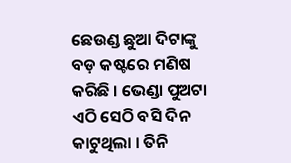ଛେଉଣ୍ଡ ଛୁଆ ଦିଟାଙ୍କୁ ବଡ଼ କଷ୍ଟରେ ମଣିଷ କରିଛି । ଭେଣ୍ଡା ପୁଅଟା ଏଠି ସେଠି ବସି ଦିନ କାଟୁଥିଲା । ତିନି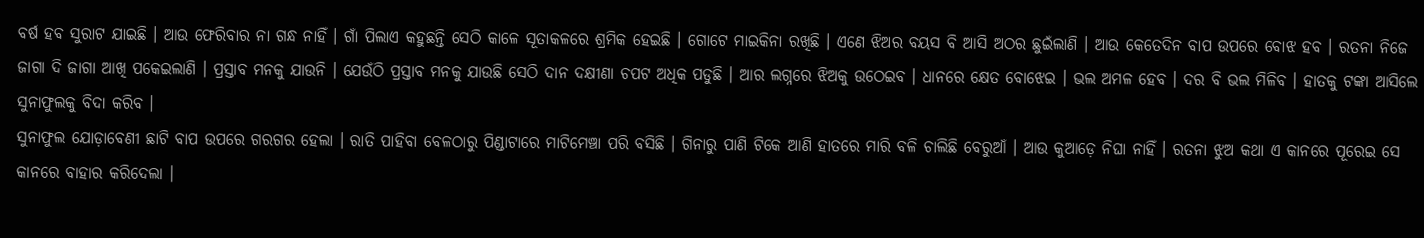ବର୍ଷ ହବ ସୁରାଟ ଯାଇଛି । ଆଉ ଫେରିବାର ନା ଗନ୍ଧ ନାହିଁ । ଗାଁ ପିଲାଏ କହୁଛନ୍ତି ସେଠି କାଳେ ସୂତାକଳରେ ଶ୍ରମିକ ହେଇଛି । ଗୋଟେ ମାଇକିନା ରଖିଛି । ଏଣେ ଝିଅର ବୟସ ବି ଆସି ଅଠର ଛୁଇଁଲାଣି । ଆଉ କେତେଦିନ ବାପ ଉପରେ ବୋଝ ହବ । ରତନା ନିଜେ ଜାଗା ଦି ଜାଗା ଆଖି ପକେଇଲାଣି । ପ୍ରସ୍ତାବ ମନକୁ ଯାଉନି । ଯେଉଁଠି ପ୍ରସ୍ତାବ ମନକୁ ଯାଉଛି ସେଠି ଦାନ ଦକ୍ଷୀଣା ଚପଟ ଅଧିକ ପଡୁଛି । ଆର ଲଗ୍ନରେ ଝିଅକୁ ଉଠେଇବ । ଧାନରେ କ୍ଷେତ ବୋଝେଇ । ଭଲ ଅମଳ ହେବ । ଦର ବି ଭଲ ମିଳିବ । ହାତକୁ ଟଙ୍କା ଆସିଲେ ସୁନାଫୁଲକୁ ବିଦା କରିବ ।
ସୁନାଫୁଲ ଯୋଡ଼ାବେଣୀ ଛାଟି ବାପ ଉପରେ ଗରଗର ହେଲା । ରାତି ପାହିବା ବେଳଠାରୁ ପିଣ୍ଡାଟାରେ ମାଟିମେଞ୍ଚା ପରି ବସିଛି । ଗିନାରୁ ପାଣି ଟିକେ ଆଣି ହାତରେ ମାରି ବଳି ଚାଲିଛି ବେରୁଆଁ । ଆଉ କୁଆଡ଼େ ନିଘା ନାହିଁ । ରତନା ଝୁଅ କଥା ଏ କାନରେ ପୂରେଇ ସେ କାନରେ ବାହାର କରିଦେଲା ।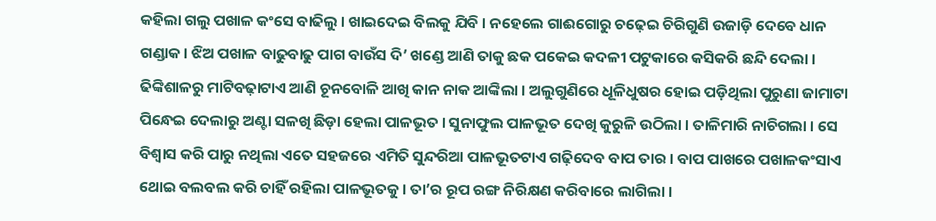କହିଲା ଗଲୁ ପଖାଳ କଂସେ ବାଢିଲୁ । ଖାଇଦେଇ ବିଲକୁ ଯିବି । ନହେଲେ ଗାଈଗୋରୁ ଚଢ଼େଇ ଚିରିଗୁଣି ଉଜାଡ଼ି ଦେବେ ଧାନ ଗଣ୍ଡାକ । ଝିଅ ପଖାଳ ବାଢୁବାଢୁ ପାଗ ବାଉଁସ ଦି’ ଖଣ୍ଡେ ଆଣି ତାକୁ ଛକ ପକେଇ କଦଳୀ ପଟୁକାରେ କସିକରି ଛନ୍ଦି ଦେଲା । ଢିଙ୍କିଶାଳରୁ ମାଟିବଢ଼ାଟାଏ ଆଣି ଚୂନବୋଳି ଆଖି କାନ ନାକ ଆଙ୍କିଲା । ଅଲୁଗୁଣିରେ ଧୂଳିଧୁଷର ହୋଇ ପଡ଼ିଥିଲା ପୁରୁଣା ଜାମାଟା ପିନ୍ଧେଇ ଦେଲାରୁ ଅଣ୍ଟା ସଳଖି ଛିଡ଼ା ହେଲା ପାଳଭୂତ । ସୁନାଫୁଲ ପାଳଭୂତ ଦେଖି କୁରୁଳି ଉଠିଲା । ତାଳିମାରି ନାଚିଗଲା । ସେ ବିଶ୍ୱାସ କରି ପାରୁ ନଥିଲା ଏତେ ସହଜରେ ଏମିତି ସୁନ୍ଦରିଆ ପାଳଭୂତଟାଏ ଗଢ଼ିଦେବ ବାପ ତାର । ବାପ ପାଖରେ ପଖାଳକଂସାଏ ଥୋଇ ବଲବଲ କରି ଚାହିଁ ରହିଲା ପାଳଭୂତକୁ । ତା’ର ରୂପ ରଙ୍ଗ ନିରିକ୍ଷଣ କରିବାରେ ଲାଗିଲା ।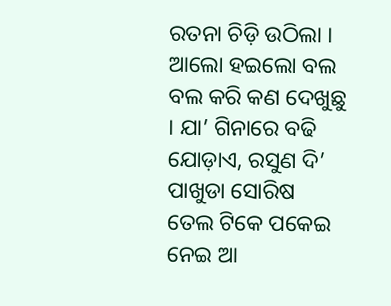ରତନା ଚିଡ଼ି ଉଠିଲା । ଆଲୋ ହଇଲୋ ବଲ ବଲ କରି କଣ ଦେଖୁଛୁ । ଯା’ ଗିନାରେ ବଢି ଯୋଡ଼ାଏ, ରସୁଣ ଦି’ ପାଖୁଡା ସୋରିଷ ତେଲ ଟିକେ ପକେଇ ନେଇ ଆ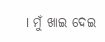। ମୁଁ ଖାଇ ଦେଇ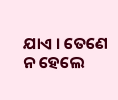ଯାଏ । ତେଣେ ନ ହେଲେ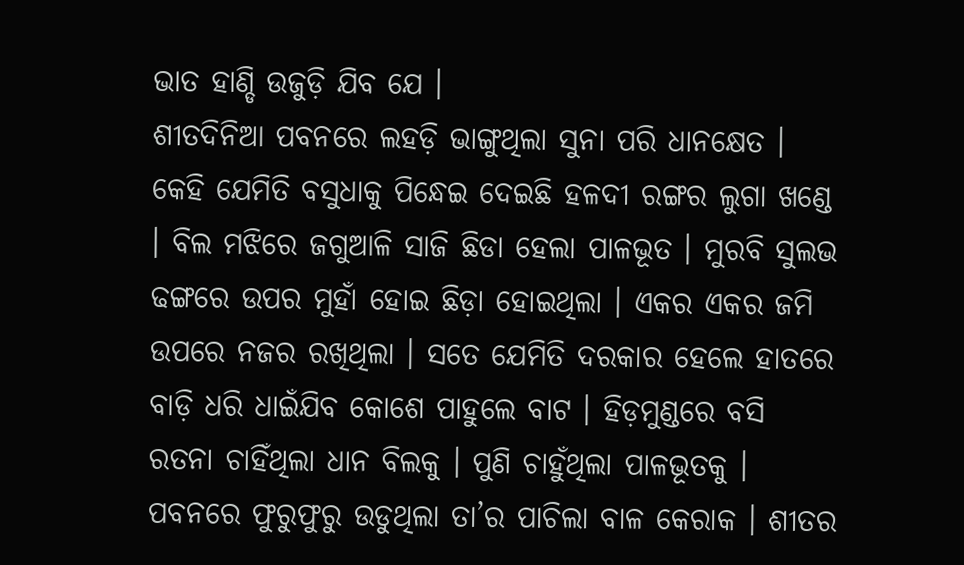ଭାତ ହାଣ୍ଡି ଉଜୁଡ଼ି ଯିବ ଯେ ।
ଶୀତଦିନିଆ ପବନରେ ଲହଡ଼ି ଭାଙ୍ଗୁଥିଲା ସୁନା ପରି ଧାନକ୍ଷେତ । କେହି ଯେମିତି ବସୁଧାକୁ ପିନ୍ଧେଇ ଦେଇଛି ହଳଦୀ ରଙ୍ଗର ଲୁଗା ଖଣ୍ଡେ । ବିଲ ମଝିରେ ଜଗୁଆଳି ସାଜି ଛିଡା ହେଲା ପାଳଭୂତ । ମୁରବି ସୁଲଭ ଢଙ୍ଗରେ ଉପର ମୁହାଁ ହୋଇ ଛିଡ଼ା ହୋଇଥିଲା । ଏକର ଏକର ଜମି ଉପରେ ନଜର ରଖିଥିଲା । ସତେ ଯେମିତି ଦରକାର ହେଲେ ହାତରେ ବାଡ଼ି ଧରି ଧାଇଁଯିବ କୋଶେ ପାହୁଲେ ବାଟ । ହିଡ଼ମୁଣ୍ଡରେ ବସି ରତନା ଚାହିଁଥିଲା ଧାନ ବିଲକୁ । ପୁଣି ଚାହୁଁଥିଲା ପାଳଭୂତକୁ । ପବନରେ ଫୁରୁଫୁରୁ ଉଡୁଥିଲା ତା’ର ପାଚିଲା ବାଳ କେରାକ । ଶୀତର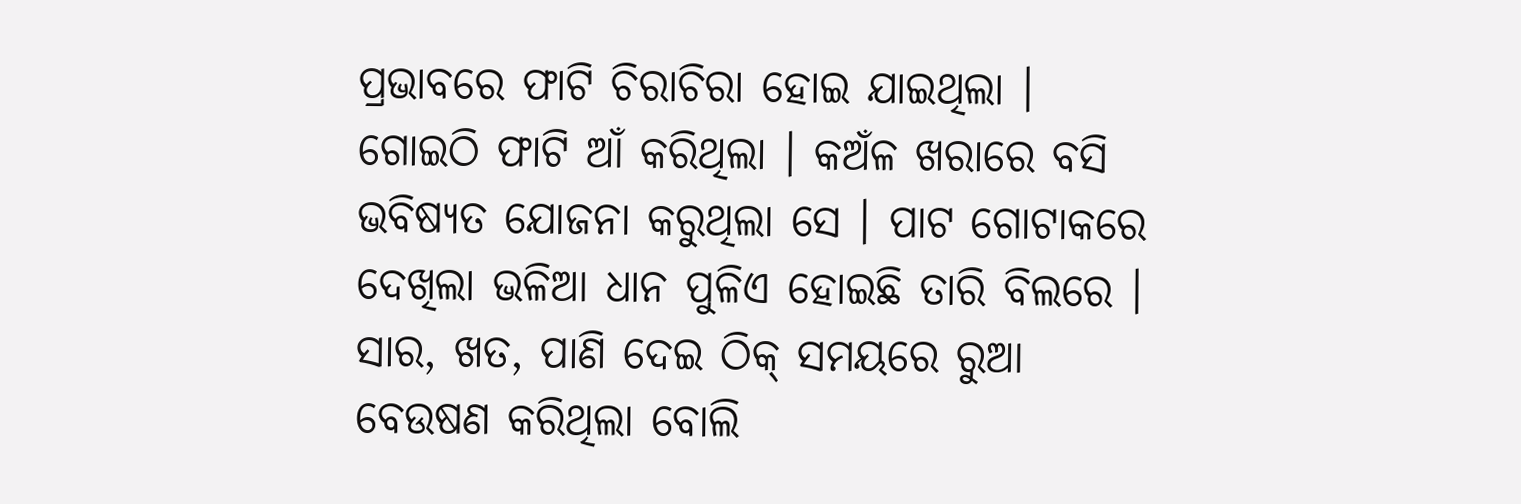ପ୍ରଭାବରେ ଫାଟି ଚିରାଚିରା ହୋଇ ଯାଇଥିଲା । ଗୋଇଠି ଫାଟି ଆଁ କରିଥିଲା । କଅଁଳ ଖରାରେ ବସି ଭବିଷ୍ୟତ ଯୋଜନା କରୁଥିଲା ସେ । ପାଟ ଗୋଟାକରେ ଦେଖିଲା ଭଳିଆ ଧାନ ପୁଳିଏ ହୋଇଛି ତାରି ବିଲରେ । ସାର, ଖତ, ପାଣି ଦେଇ ଠିକ୍ ସମୟରେ ରୁଆ ବେଉଷଣ କରିଥିଲା ବୋଲି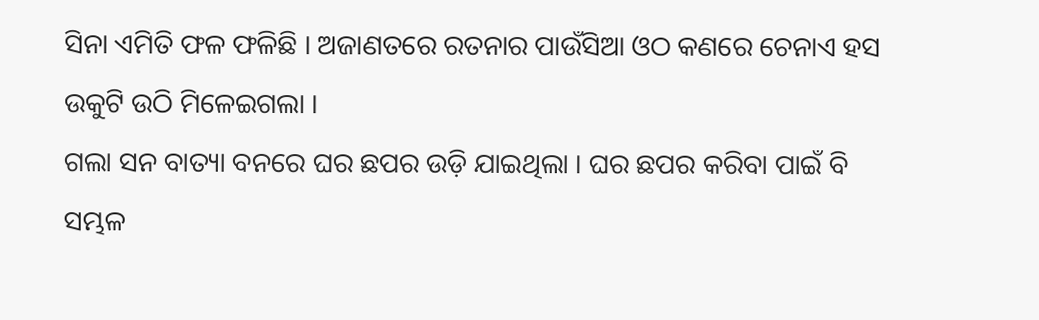ସିନା ଏମିତି ଫଳ ଫଳିଛି । ଅଜାଣତରେ ରତନାର ପାଉଁସିଆ ଓଠ କଣରେ ଚେନାଏ ହସ ଉକୁଟି ଉଠି ମିଳେଇଗଲା ।
ଗଲା ସନ ବାତ୍ୟା ବନରେ ଘର ଛପର ଉଡ଼ି ଯାଇଥିଲା । ଘର ଛପର କରିବା ପାଇଁ ବି ସମ୍ଭଳ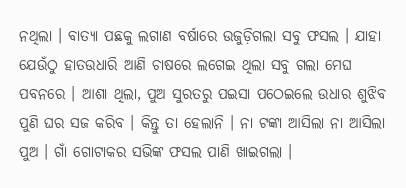ନଥିଲା । ବାତ୍ୟା ପଛକୁ ଲଗାଣ ବର୍ଷାରେ ଉଜୁଡ଼ିଗଲା ସବୁ ଫସଲ । ଯାହା ଯେଉଁଠୁ ହାତଉଧାରି ଆଣି ଚାଷରେ ଲଗେଇ ଥିଲା ସବୁ ଗଲା ମେଘ ପବନରେ । ଆଶା ଥିଲା, ପୁଅ ସୁରତରୁ ପଇସା ପଠେଇଲେ ଉଧାର ଶୁଝିବ ପୁଣି ଘର ସଜ କରିବ । କିନ୍ତୁ ତା ହେଲାନି । ନା ଟଙ୍କା ଆସିଲା ନା ଆସିଲା ପୁଅ । ଗାଁ ଗୋଟାକର ସଭିଙ୍କ ଫସଲ ପାଣି ଖାଇଗଲା ।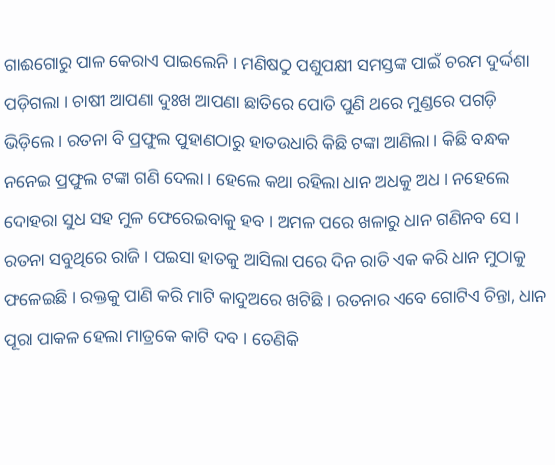ଗାଈଗୋରୁ ପାଳ କେରାଏ ପାଇଲେନି । ମଣିଷଠୁ ପଶୁପକ୍ଷୀ ସମସ୍ତଙ୍କ ପାଇଁ ଚରମ ଦୁର୍ଦ୍ଦଶା ପଡ଼ିଗଲା । ଚାଷୀ ଆପଣା ଦୁଃଖ ଆପଣା ଛାତିରେ ପୋତି ପୁଣି ଥରେ ମୁଣ୍ଡରେ ପଗଡ଼ି ଭିଡ଼ିଲେ । ରତନା ବି ପ୍ରଫୁଲ ପୁହାଣଠାରୁ ହାତଉଧାରି କିଛି ଟଙ୍କା ଆଣିଲା । କିଛି ବନ୍ଧକ ନନେଇ ପ୍ରଫୁଲ ଟଙ୍କା ଗଣି ଦେଲା । ହେଲେ କଥା ରହିଲା ଧାନ ଅଧକୁ ଅଧ । ନହେଲେ ଦୋହରା ସୁଧ ସହ ମୁଳ ଫେରେଇବାକୁ ହବ । ଅମଳ ପରେ ଖଳାରୁ ଧାନ ଗଣିନବ ସେ । ରତନା ସବୁଥିରେ ରାଜି । ପଇସା ହାତକୁ ଆସିଲା ପରେ ଦିନ ରାତି ଏକ କରି ଧାନ ମୁଠାକୁ ଫଳେଇଛି । ରକ୍ତକୁ ପାଣି କରି ମାଟି କାଦୁଅରେ ଖଟିଛି । ରତନାର ଏବେ ଗୋଟିଏ ଚିନ୍ତା, ଧାନ ପୂରା ପାକଳ ହେଲା ମାତ୍ରକେ କାଟି ଦବ । ତେଣିକି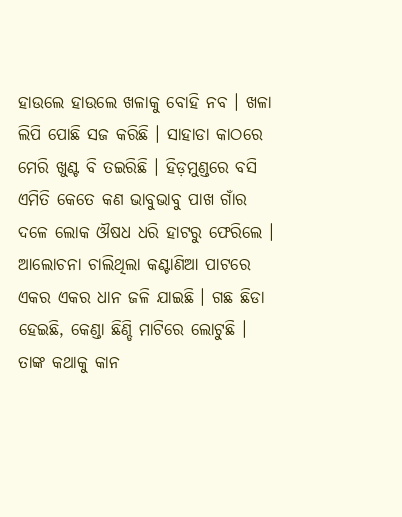ହାଉଲେ ହାଉଲେ ଖଳାକୁ ବୋହି ନବ । ଖଳା ଲିପି ପୋଛି ସଜ କରିଛି । ସାହାଡା କାଠରେ ମେରି ଖୁଣ୍ଟ ବି ତଇରିଛି । ହିଡ଼ମୁଣ୍ଡରେ ବସି ଏମିତି କେତେ କଣ ଭାବୁଭାବୁ ପାଖ ଗାଁର ଦଳେ ଲୋକ ଔଷଧ ଧରି ହାଟରୁ ଫେରିଲେ । ଆଲୋଚନା ଚାଲିଥିଲା କଣ୍ଟାଣିଆ ପାଟରେ ଏକର ଏକର ଧାନ ଜଳି ଯାଇଛି । ଗଛ ଛିଡା ହେଇଛି, କେଣ୍ଡା ଛିଣ୍ଡି ମାଟିରେ ଲୋଟୁଛି । ତାଙ୍କ କଥାକୁ କାନ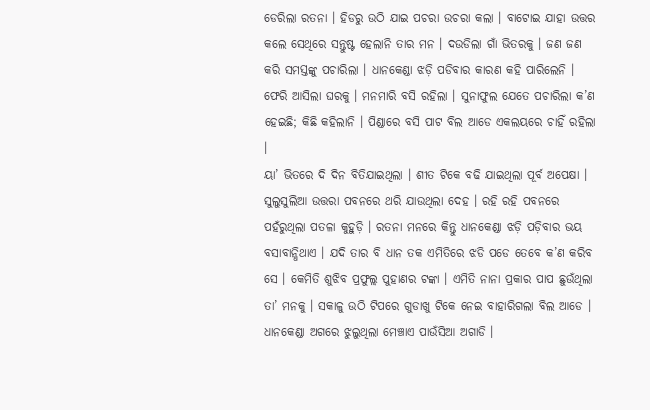ଡେରିଲା ରତନା । ହିଡରୁ ଉଠି ଯାଇ ପଚରା ଉଚରା କଲା । ବାଟୋଇ ଯାହା ଉତ୍ତର କଲେ ସେଥିରେ ସନ୍ତୁଷ୍ଟ ହେଲାନି ତାର ମନ । ଦଉଡିଲା ଗାଁ ଭିତରକୁ । ଜଣ ଜଣ କରି ସମସ୍ତଙ୍କୁ ପଚାରିଲା । ଧାନକେଣ୍ଡା ଝଡ଼ି ପଡିବାର କାରଣ କହି ପାରିଲେନି । ଫେରି ଆସିଲା ଘରକୁ । ମନମାରି ବସି ରହିଲା । ସୁନାଫୁଲ ଯେତେ ପଚାରିଲା କ’ଣ ହେଇଛି; କିଛି କହିଲାନି । ପିଣ୍ଡାରେ ବସି ପାଟ ବିଲ ଆଡେ ଏକଲୟରେ ଚାହିଁ ରହିଲା ।
ୟା’ ଭିତରେ ଦି ଦିନ ବିତିଯାଇଥିଲା । ଶୀତ ଟିକେ ବଢି ଯାଇଥିଲା ପୂର୍ବ ଅପେକ୍ଷା । ସୁଲୁସୁଲିଆ ଉତ୍ତରା ପବନରେ ଥରି ଯାଉଥିଲା ଦେହ । ରହି ରହି ପବନରେ ପହଁରୁଥିଲା ପତଳା କୁହୁଡ଼ି । ରତନା ମନରେ କିନ୍ତୁ ଧାନକେଣ୍ଡା ଝଡ଼ି ପଡ଼ିବାର ଭୟ ବସାବାନ୍ଧିଥାଏ । ଯଦି ତାର ବି ଧାନ ତକ ଏମିତିରେ ଝଡି ପଡେ ତେବେ କ’ଣ କରିବ ସେ । କେମିତି ଶୁଝିବ ପ୍ରଫୁଲ୍ଲ ପୁହାଣର ଟଙ୍କା । ଏମିତି ନାନା ପ୍ରକାର ପାପ ଛୁଉଁଥିଲା ତା’ ମନକୁ । ସକାଳୁ ଉଠି ଟିପରେ ଗୁଡାଖୁ ଟିକେ ନେଇ ବାହାରିଗଲା ବିଲ ଆଡେ । ଧାନକେଣ୍ଡା ଅଗରେ ଝୁଲୁଥିଲା ମେଞ୍ଚାଏ ପାଉଁସିଆ ଅଗାଡି ।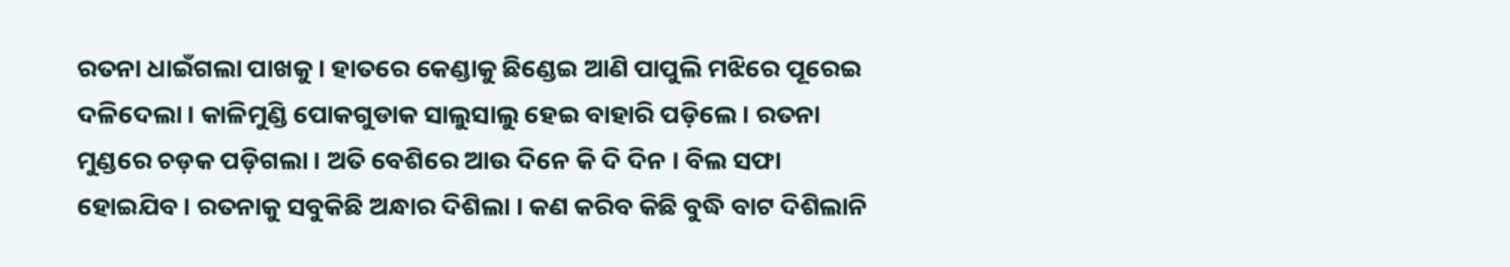ରତନା ଧାଇଁଗଲା ପାଖକୁ । ହାତରେ କେଣ୍ଡାକୁ ଛିଣ୍ଡେଇ ଆଣି ପାପୁଲି ମଝିରେ ପୂରେଇ ଦଳିଦେଲା । କାଳିମୁଣ୍ଡି ପୋକଗୁଡାକ ସାଲୁସାଲୁ ହେଇ ବାହାରି ପଡ଼ିଲେ । ରତନା ମୁଣ୍ଡରେ ଚଡ଼କ ପଡ଼ିଗଲା । ଅତି ବେଶିରେ ଆଉ ଦିନେ କି ଦି ଦିନ । ବିଲ ସଫା ହୋଇଯିବ । ରତନାକୁ ସବୁକିଛି ଅନ୍ଧାର ଦିଶିଲା । କଣ କରିବ କିଛି ବୁଦ୍ଧି ବାଟ ଦିଶିଲାନି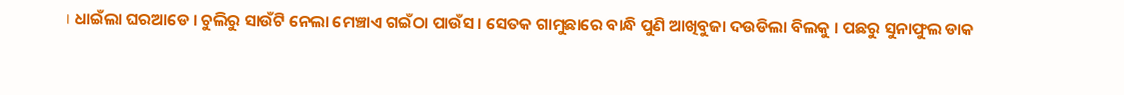। ଧାଇଁଲା ଘରଆଡେ । ଚୁଲିରୁ ସାଉଁଟି ନେଲା ମେଞ୍ଚାଏ ଗଇଁଠା ପାଉଁସ । ସେତକ ଗାମୁଛାରେ ବାନ୍ଧି ପୁଣି ଆଖିବୁଜା ଦଉଡିଲା ବିଲକୁ । ପଛରୁ ସୁନାଫୁଲ ଡାକ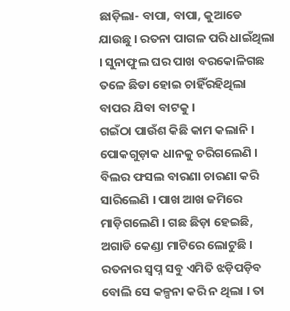ଛାଡ଼ିଲା- ବାପା, ବାପା, କୁଆଡେ ଯାଉଛୁ । ରତନା ପାଗଳ ପରି ଧାଇଁଥିଲା । ସୁନାଫୁଲ ଘର ପାଖ ବରକୋଳିଗଛ ତଳେ ଛିଡା ହୋଇ ଚାହିଁରହିଥିଲା ବାପର ଯିବା ବାଟକୁ ।
ଗଇଁଠା ପାଉଁଶ କିଛି କାମ କଲାନି । ପୋକଗୁଡ଼ାକ ଧାନକୁ ଚରିଗଲେଣି । ବିଲର ଫସଲ ବାରଣା ଚାରଣା କରି ସାରିଲେଣି । ପାଖ ଆଖ ଜମିରେ ମାଡ଼ିଗଲେଣି । ଗଛ ଛିଡ଼ା ହେଇଛି, ଅଗାଡି କେଣ୍ଡା ମାଟିରେ ଲୋଟୁଛି । ରତନାର ସ୍ୱପ୍ନ ସବୁ ଏମିତି ଝଡ଼ିପଡ଼ିବ ବୋଲି ସେ କଳ୍ପନା କରି ନ ଥିଲା । ତା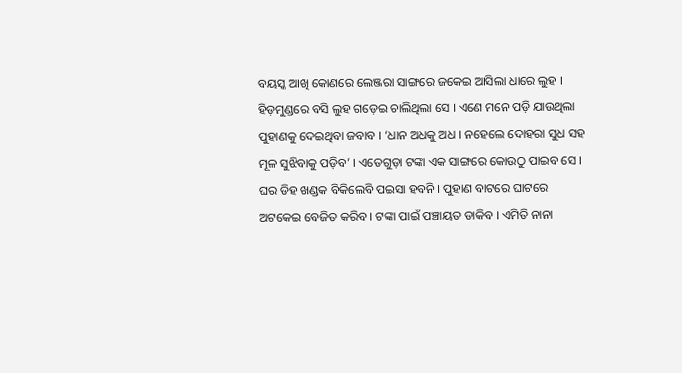ବୟସ୍କ ଆଖି କୋଣରେ ଲେଞ୍ଜରା ସାଙ୍ଗରେ ଜକେଇ ଆସିଲା ଧାରେ ଲୁହ । ହିଡ଼ମୁଣ୍ଡରେ ବସି ଲୁହ ଗଡ଼େଇ ଚାଲିଥିଲା ସେ । ଏଣେ ମନେ ପଡ଼ି ଯାଉଥିଲା ପୁହାଣକୁ ଦେଇଥିବା ଜବାବ । ‘ଧାନ ଅଧକୁ ଅଧ । ନହେଲେ ଦୋହରା ସୁଧ ସହ ମୂଳ ସୁଝିବାକୁ ପଡ଼ିବ’ । ଏତେଗୁଡ଼ା ଟଙ୍କା ଏକ ସାଙ୍ଗରେ କୋଉଠୁ ପାଇବ ସେ । ଘର ଡିହ ଖଣ୍ଡକ ବିକିଲେବି ପଇସା ହବନି । ପୁହାଣ ବାଟରେ ଘାଟରେ ଅଟକେଇ ବେଜିତ କରିବ । ଟଙ୍କା ପାଇଁ ପଞ୍ଚାୟତ ଡାକିବ । ଏମିତି ନାନା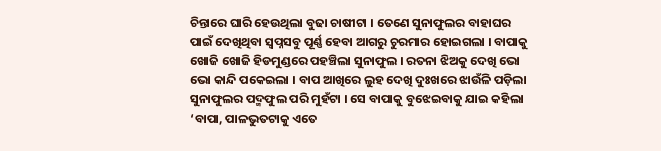ଚିନ୍ତାରେ ଘାରି ହେଉଥିଲା ବୁଢା ଚାଷୀଟା । ତେଣେ ସୁନାଫୁଲର ବାହାଘର ପାଇଁ ଦେଖିଥିବା ସ୍ୱପ୍ନସବୁ ପୂର୍ଣ୍ଣ ହେବା ଆଗରୁ ଚୁରମାର ହୋଇଗଲା । ବାପାକୁ ଖୋଜି ଖୋଜି ହିଡମୁଣ୍ଡରେ ପହଞ୍ଚିଲା ସୁନାଫୁଲ । ରତନା ଝିଅକୁ ଦେଖି ଭୋ ଭୋ କାନ୍ଦି ପକେଇଲା । ବାପ ଆଖିରେ ଲୁହ ଦେଖି ଦୁଃଖରେ ଝାଉଁଳି ପଡ଼ିଲା ସୁନାଫୁଲର ପଦ୍ମଫୁଲ ପରି ମୁହଁଟା । ସେ ବାପାକୁ ବୁଝେଇବାକୁ ଯାଇ କହିଲା ‘ବାପା, ପାଳଭୁତଟାକୁ ଏତେ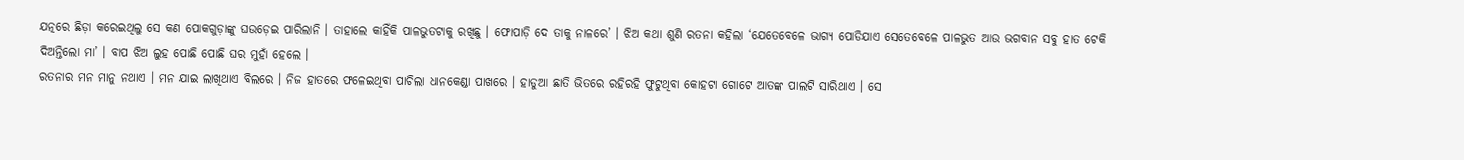ଯତ୍ନରେ ଛିଡ଼ା କରେଇଥିଲୁ ସେ କଣ ପୋକଗୁଡ଼ାଙ୍କୁ ଘଉଡ଼େଇ ପାରିଲାନି । ତାହାଲେ କାହିଁକି ପାଳଭୁତଟାକୁ ରଖିଛୁ । ଫୋପାଡ଼ି ଦେ ତାକୁ ନାଳରେ’ । ଝିଅ କଥା ଶୁଣି ରତନା କହିଲା ‘ଯେତେବେଳେ ଭାଗ୍ୟ ପୋଡିଯାଏ ସେତେବେଳେ ପାଳଭୁତ ଆଉ ଭଗବାନ ସବୁ ହାତ ଟେକି ଦିଅନ୍ତିଲୋ ମା’ । ବାପ ଝିଅ ଲୁହ ପୋଛି ପୋଛି ଘର ମୁହାଁ ହେଲେ ।
ରତନାର ମନ ମାନୁ ନଥାଏ । ମନ ଯାଇ ଲାଖିଥାଏ ବିଲରେ । ନିଜ ହାତରେ ଫଳେଇଥିବା ପାଚିଲା ଧାନକେଣ୍ଡା ପାଖରେ । ହାଡୁଆ ଛାତି ଭିତରେ ରହିରହି ଫୁଟୁଥିବା କୋହଟା ଗୋଟେ ଆତଙ୍କ ପାଲଟି ସାରିଥାଏ । ସେ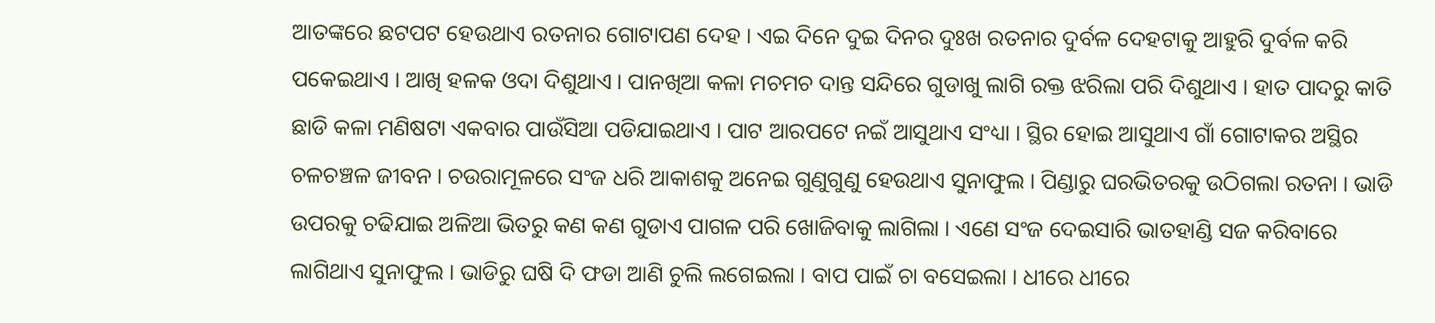ଆତଙ୍କରେ ଛଟପଟ ହେଉଥାଏ ରତନାର ଗୋଟାପଣ ଦେହ । ଏଇ ଦିନେ ଦୁଇ ଦିନର ଦୁଃଖ ରତନାର ଦୁର୍ବଳ ଦେହଟାକୁ ଆହୁରି ଦୁର୍ବଳ କରି ପକେଇଥାଏ । ଆଖି ହଳକ ଓଦା ଦିଶୁଥାଏ । ପାନଖିଆ କଳା ମଚମଚ ଦାନ୍ତ ସନ୍ଦିରେ ଗୁଡାଖୁ ଲାଗି ରକ୍ତ ଝରିଲା ପରି ଦିଶୁଥାଏ । ହାତ ପାଦରୁ କାତି ଛାଡି କଳା ମଣିଷଟା ଏକବାର ପାଉଁସିଆ ପଡିଯାଇଥାଏ । ପାଟ ଆରପଟେ ନଇଁ ଆସୁଥାଏ ସଂଧ୍ୟା । ସ୍ଥିର ହୋଇ ଆସୁଥାଏ ଗାଁ ଗୋଟାକର ଅସ୍ଥିର ଚଳଚଞ୍ଚଳ ଜୀବନ । ଚଉରାମୂଳରେ ସଂଜ ଧରି ଆକାଶକୁ ଅନେଇ ଗୁଣୁଗୁଣୁ ହେଉଥାଏ ସୁନାଫୁଲ । ପିଣ୍ଡାରୁ ଘରଭିତରକୁ ଉଠିଗଲା ରତନା । ଭାଡି ଉପରକୁ ଚଢିଯାଇ ଅଳିଆ ଭିତରୁ କଣ କଣ ଗୁଡାଏ ପାଗଳ ପରି ଖୋଜିବାକୁ ଲାଗିଲା । ଏଣେ ସଂଜ ଦେଇସାରି ଭାତହାଣ୍ଡି ସଜ କରିବାରେ ଲାଗିଥାଏ ସୁନାଫୁଲ । ଭାଡିରୁ ଘଷି ଦି ଫଡା ଆଣି ଚୁଲି ଲଗେଇଲା । ବାପ ପାଇଁ ଚା ବସେଇଲା । ଧୀରେ ଧୀରେ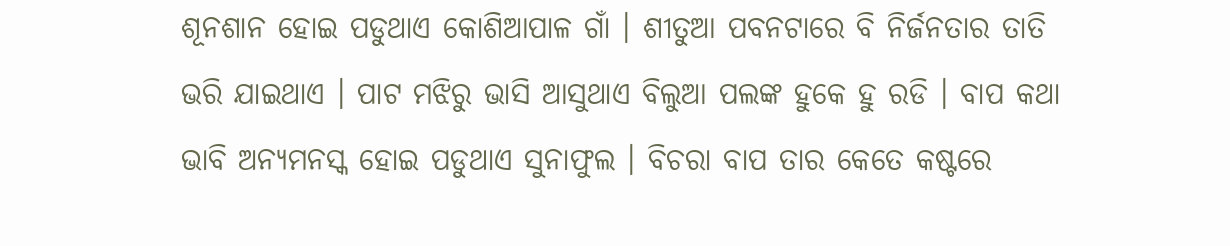ଶୂନଶାନ ହୋଇ ପଡୁଥାଏ କୋଶିଆପାଳ ଗାଁ । ଶୀତୁଆ ପବନଟାରେ ବି ନିର୍ଜନତାର ତାତି ଭରି ଯାଇଥାଏ । ପାଟ ମଝିରୁ ଭାସି ଆସୁଥାଏ ବିଲୁଆ ପଲଙ୍କ ହୁକେ ହୁ ରଡି । ବାପ କଥା ଭାବି ଅନ୍ୟମନସ୍କ ହୋଇ ପଡୁଥାଏ ସୁନାଫୁଲ । ବିଚରା ବାପ ତାର କେତେ କଷ୍ଟରେ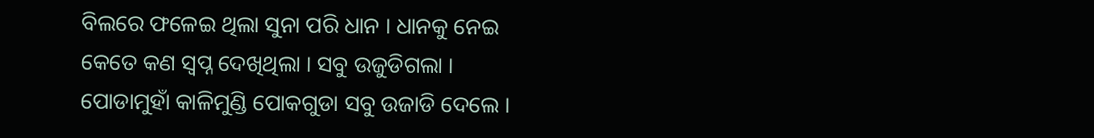ବିଲରେ ଫଳେଇ ଥିଲା ସୁନା ପରି ଧାନ । ଧାନକୁ ନେଇ କେତେ କଣ ସ୍ୱପ୍ନ ଦେଖିଥିଲା । ସବୁ ଉଜୁଡିଗଲା । ପୋଡାମୁହାଁ କାଳିମୁଣ୍ଡି ପୋକଗୁଡା ସବୁ ଉଜାଡି ଦେଲେ ।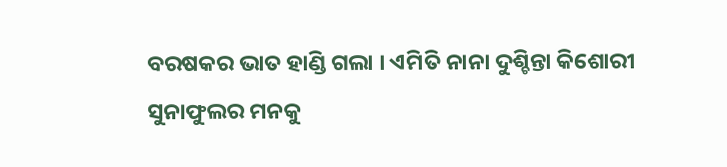ବରଷକର ଭାତ ହାଣ୍ଡି ଗଲା । ଏମିତି ନାନା ଦୁଶ୍ଚିନ୍ତା କିଶୋରୀ ସୁନାଫୁଲର ମନକୁ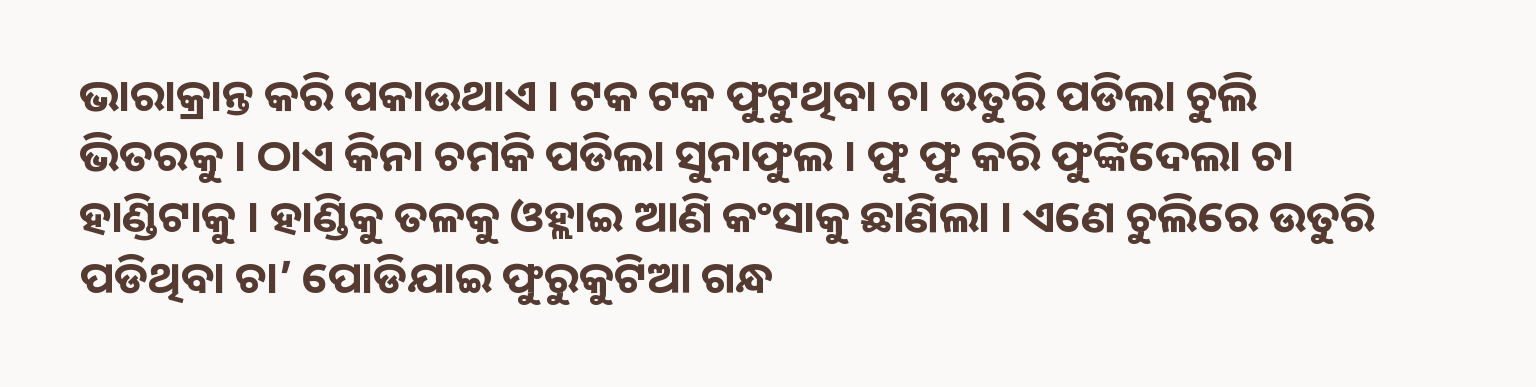ଭାରାକ୍ରାନ୍ତ କରି ପକାଉଥାଏ । ଟକ ଟକ ଫୁଟୁଥିବା ଚା ଉତୁରି ପଡିଲା ଚୁଲି ଭିତରକୁ । ଠାଏ କିନା ଚମକି ପଡିଲା ସୁନାଫୁଲ । ଫୁ ଫୁ କରି ଫୁଙ୍କିଦେଲା ଚା ହାଣ୍ଡିଟାକୁ । ହାଣ୍ଡିକୁ ତଳକୁ ଓହ୍ଲାଇ ଆଣି କଂସାକୁ ଛାଣିଲା । ଏଣେ ଚୁଲିରେ ଉତୁରି ପଡିଥିବା ଚା’ ପୋଡିଯାଇ ଫୁରୁକୁଟିଆ ଗନ୍ଧ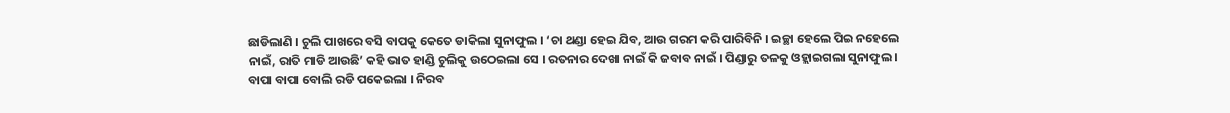ଛାଡିଲାଣି । ଚୁଲି ପାଖରେ ବସି ବାପକୁ କେତେ ଡାକିଲା ସୁନାଫୁଲ । ‘ଚା ଥଣ୍ଡା ହେଇ ଯିବ, ଆଉ ଗରମ କରି ପାରିବିନି । ଇଚ୍ଛା ହେଲେ ପିଇ ନହେଲେ ନାଇଁ, ରାତି ମାଡି ଆଉଛି’ କହି ଭାତ ହାଣ୍ଡି ଚୁଲିକୁ ଉଠେଇଲା ସେ । ରତନାର ଦେଖା ନାଇଁ କି ଜବାବ ନାଇଁ । ପିଣ୍ଡାରୁ ତଳକୁ ଓହ୍ଲାଇଗଲା ସୁନାଫୁଲ । ବାପା ବାପା ବୋଲି ରଡି ପକେଇଲା । ନିରବ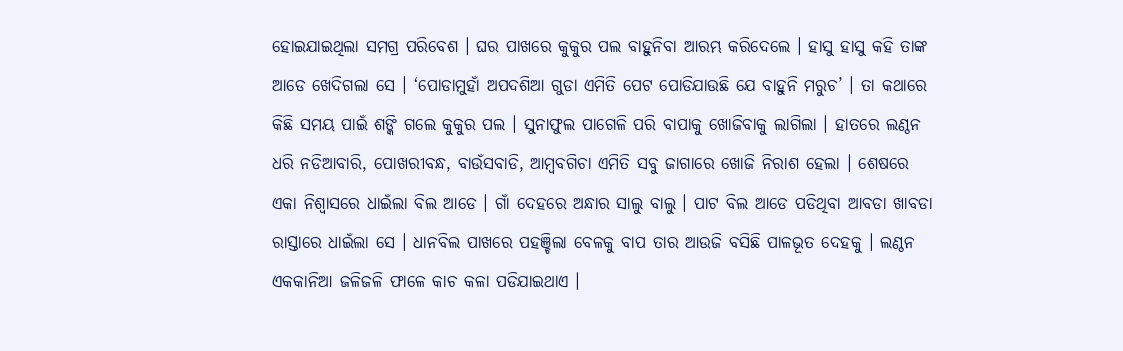ହୋଇଯାଇଥିଲା ସମଗ୍ର ପରିବେଶ । ଘର ପାଖରେ କୁକୁର ପଲ ବାହୁନିବା ଆରମ୍ଭ କରିଦେଲେ । ହାସୁ ହାସୁ କହି ତାଙ୍କ ଆଡେ ଖେଦିଗଲା ସେ । ‘ପୋଡାମୁହାଁ ଅପଦଶିଆ ଗୁଡା ଏମିତି ପେଟ ପୋଡିଯାଉଛି ଯେ ବାହୁନି ମରୁଚ’ । ତା କଥାରେ କିଛି ସମୟ ପାଇଁ ଶଙ୍କି ଗଲେ କୁକୁର ପଲ । ସୁନାଫୁଲ ପାଗେଳି ପରି ବାପାକୁ ଖୋଜିବାକୁ ଲାଗିଲା । ହାତରେ ଲଣ୍ଠନ ଧରି ନଡିଆବାରି, ପୋଖରୀବନ୍ଧ, ବାଉଁସବାଡି, ଆମ୍ବବଗିଚା ଏମିତି ସବୁ ଜାଗାରେ ଖୋଜି ନିରାଶ ହେଲା । ଶେଷରେ ଏକା ନିଶ୍ୱାସରେ ଧାଇଁଲା ବିଲ ଆଡେ । ଗାଁ ଦେହରେ ଅନ୍ଧାର ସାଲୁ ବାଲୁ । ପାଟ ବିଲ ଆଡେ ପଡିଥିବା ଆବଡା ଖାବଡା ରାସ୍ତାରେ ଧାଇଁଲା ସେ । ଧାନବିଲ ପାଖରେ ପହଞ୍ଚିଲା ବେଳକୁ ବାପ ତାର ଆଉଜି ବସିଛି ପାଳଭୂତ ଦେହକୁ । ଲଣ୍ଠନ ଏକକାନିଆ ଜଳିଜଳି ଫାଳେ କାଚ କଳା ପଡିଯାଇଥାଏ ।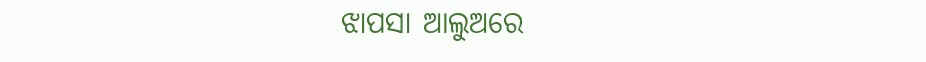ଝାପସା ଆଲୁଅରେ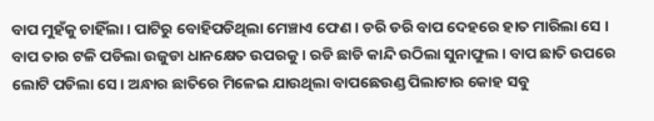ବାପ ମୁହଁକୁ ଚାହିଁଲା । ପାଟିରୁ ବୋହିପଡିଥିଲା ମେଞ୍ଚାଏ ଫେଣ । ଡରି ଡରି ବାପ ଦେହରେ ହାତ ମାରିଲା ସେ । ବାପ ତାର ଟଳି ପଡିଲା ଉଜୁଡା ଧାନକ୍ଷେତ ଉପରକୁ । ରଡି ଛାଡି କାନ୍ଦି ଉଠିଲା ସୁନାଫୁଲ । ବାପ ଛାତି ଉପରେ ଲୋଟି ପଡିଲା ସେ । ଅନ୍ଧାର ଛାତିରେ ମିଳେଇ ଯାଉଥିଲା ବାପଛେଉଣ୍ଡ ପିଲାଟାର କୋହ ସବୁ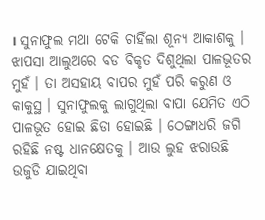। ସୁନାଫୁଲ ମଥା ଟେକି ଚାହିଁଲା ଶୂନ୍ୟ ଆକାଶକୁ । ଝାପସା ଆଲୁଅରେ ବଡ ବିକୃତ ଦିଶୁଥିଲା ପାଳଭୂତର ମୁହଁ । ତା ଅସହାୟ ବାପର ମୁହଁ ପରି କରୁଣ ଓ କାକୁସ୍ଥ । ସୁନାଫୁଲକୁ ଲାଗୁଥିଲା ବାପା ଯେମିତ ଏଠି ପାଳଭୂତ ହୋଇ ଛିଡା ହୋଇଛି । ଠେଙ୍ଗାଧରି ଜଗି ରହିଛି ନଷ୍ଟ ଧାନକ୍ଷେତକୁ । ଆଉ ଲୁହ ଝରାଉଛି ଉଜୁଡି ଯାଇଥିବା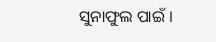ସୁନାଫୁଲ ପାଇଁ ।